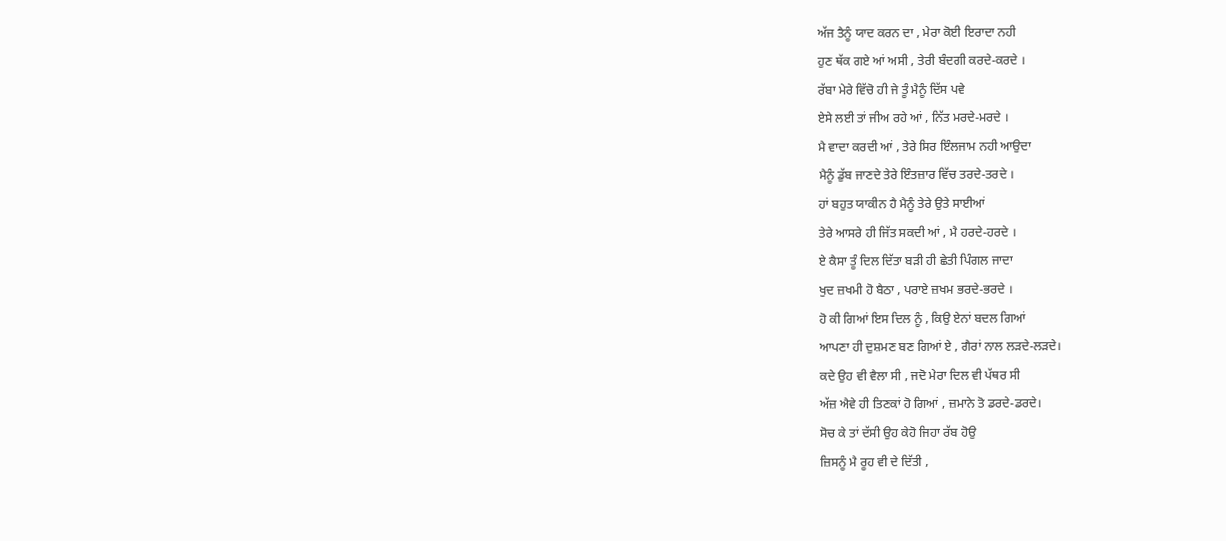ਅੱਜ ਤੈਨੂੰ ਯਾਦ ਕਰਨ ਦਾ , ਮੇਰਾ ਕੋਈ ਇਰਾਦਾ ਨਹੀ
ਹੁਣ ਥੱਕ ਗਏ ਆਂ ਅਸੀ , ਤੇਰੀ ਬੰਦਗੀ ਕਰਦੇ-ਕਰਦੇ ।
ਰੱਬਾ ਮੇਰੇ ਵਿੱਚੋ ਹੀ ਜੇ ਤੂੰ ਮੈਨੂੰ ਦਿੱਸ ਪਵੇ
ਏਸੇ ਲਈ ਤਾਂ ਜੀਅ ਰਹੇ ਆਂ , ਨਿੱਤ ਮਰਦੇ-ਮਰਦੇ ।
ਮੈ ਵਾਦਾ ਕਰਦੀ ਆਂ , ਤੇਰੇ ਸਿਰ ਇੰਲਜਾਮ ਨਹੀ ਆਉਦਾ
ਮੈਨੂੰ ਡੁੱਬ ਜਾਣਦੇ ਤੇਰੇ ਇੰਤਜ਼ਾਰ ਵਿੱਚ ਤਰਦੇ-ਤਰਦੇ ।
ਹਾਂ ਬਹੁਤ ਯਾਕੀਨ ਹੈ ਮੈਨੂੰ ਤੇਰੇ ਉਤੇ ਸਾਈਆਂ
ਤੇਰੇ ਆਸਰੇ ਹੀ ਜਿੱਤ ਸਕਦੀ ਆਂ , ਮੈ ਹਰਦੇ-ਹਰਦੇ ।
ਏ ਕੈਸਾ ਤੂੰ ਦਿਲ ਦਿੱਤਾ ਬੜੀ ਹੀ ਛੇਤੀ ਪਿੰਗਲ ਜਾਦਾ
ਖੁਦ ਜ਼ਖਮੀ ਹੋ ਬੈਠਾ , ਪਰਾਏ ਜ਼ਖਮ ਭਰਦੇ-ਭਰਦੇ ।
ਹੋ ਕੀ ਗਿਆਂ ਇਸ ਦਿਲ ਨੂੰ , ਕਿਉ ਏਨਾਂ ਬਦਲ ਗਿਆਂ
ਆਪਣਾ ਹੀ ਦੁਸ਼ਮਣ ਬਣ ਗਿਆਂ ਏ , ਗੈਰਾਂ ਨਾਲ ਲੜਦੇ-ਲੜਦੇ।
ਕਦੇ ਉਹ ਵੀ ਵੈਲਾ ਸੀ , ਜਦੋ ਮੇਰਾ ਦਿਲ ਵੀ ਪੱਥਰ ਸੀ
ਅੱਜ਼ ਐਵੇ ਹੀ ਤਿਣਕਾਂ ਹੋ ਗਿਆਂ , ਜ਼ਮਾਨੇ ਤੋ ਡਰਦੇ-ਡਰਦੇ।
ਸੋਚ ਕੇ ਤਾਂ ਦੱਸੀ ਉਹ ਕੇਹੋ ਜਿਹਾ ਰੱਬ ਹੋਉ
ਜ਼ਿਸਨੂੰ ਮੈ ਰੂਹ ਵੀ ਦੇ ਦਿੱਤੀ ,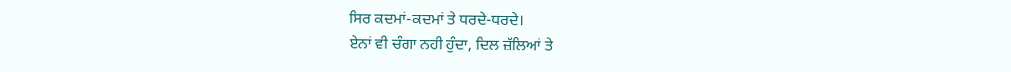ਸਿਰ ਕਦਮਾਂ-ਕਦਮਾਂ ਤੇ ਧਰਦੇ-ਧਰਦੇ।
ਏਨਾਂ ਵੀ ਚੰਗਾ ਨਹੀ ਹੁੰਦਾ, ਦਿਲ ਜ਼ੱਲਿਆਂ ਤੇ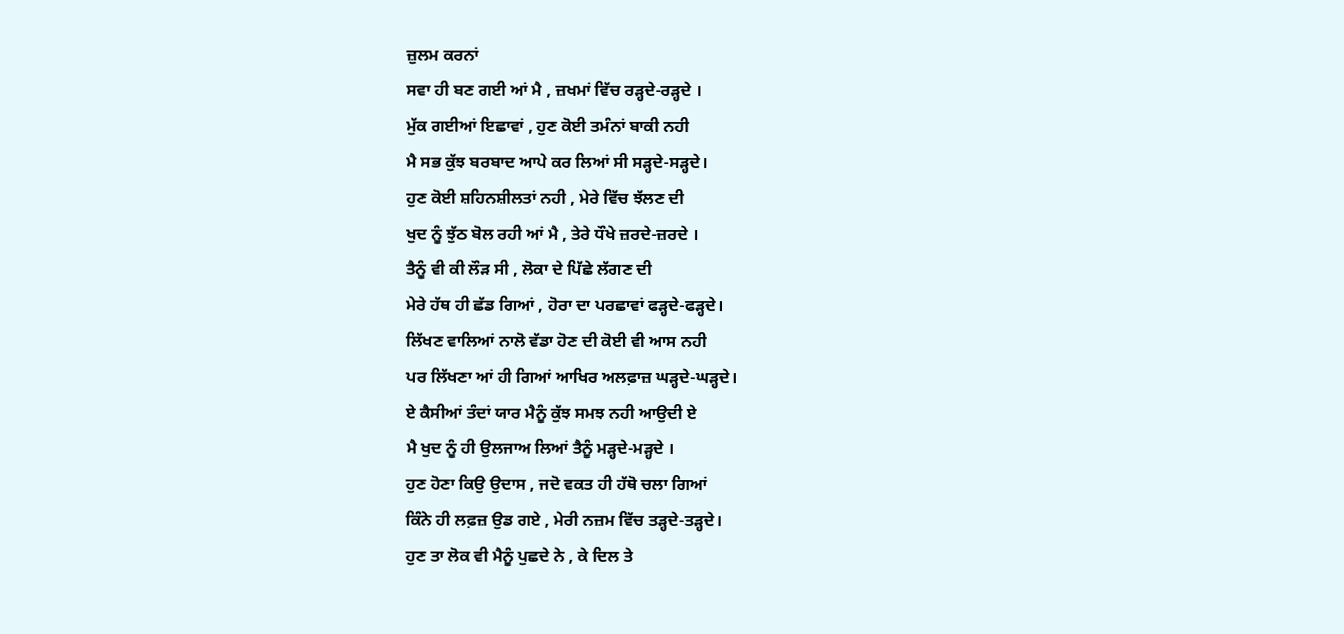ਜ਼ੁਲਮ ਕਰਨਾਂ
ਸਵਾ ਹੀ ਬਣ ਗਈ ਆਂ ਮੈ , ਜ਼ਖਮਾਂ ਵਿੱਚ ਰੜ੍ਹਦੇ-ਰੜ੍ਹਦੇ ।
ਮੁੱਕ ਗਈਆਂ ਇਛਾਵਾਂ , ਹੁਣ ਕੋਈ ਤਮੰਨਾਂ ਬਾਕੀ ਨਹੀ
ਮੈ ਸਭ ਕੁੱਝ ਬਰਬਾਦ ਆਪੇ ਕਰ ਲਿਆਂ ਸੀ ਸੜ੍ਹਦੇ-ਸੜ੍ਹਦੇ।
ਹੁਣ ਕੋਈ ਸ਼ਹਿਨਸ਼ੀਲਤਾਂ ਨਹੀ , ਮੇਰੇ ਵਿੱਚ ਝੱਲਣ ਦੀ
ਖੁਦ ਨੂੰ ਝੁੱਠ ਬੋਲ ਰਹੀ ਆਂ ਮੈ , ਤੇਰੇ ਧੌਖੇ ਜ਼ਰਦੇ-ਜ਼ਰਦੇ ।
ਤੈਨੂੰ ਵੀ ਕੀ ਲੌੜ ਸੀ , ਲੋਕਾ ਦੇ ਪਿੱਛੇ ਲੱਗਣ ਦੀ
ਮੇਰੇ ਹੱਥ ਹੀ ਛੱਡ ਗਿਆਂ , ਹੋਰਾ ਦਾ ਪਰਛਾਵਾਂ ਫੜ੍ਹਦੇ-ਫੜ੍ਹਦੇ।
ਲਿੱਖਣ ਵਾਲਿਆਂ ਨਾਲੋ ਵੱਡਾ ਹੋਣ ਦੀ ਕੋਈ ਵੀ ਆਸ ਨਹੀ
ਪਰ ਲਿੱਖਣਾ ਆਂ ਹੀ ਗਿਆਂ ਆਖਿਰ ਅਲਫ਼ਾਜ਼ ਘੜ੍ਹਦੇ-ਘੜ੍ਹਦੇ।
ਏ ਕੈਸੀਆਂ ਤੰਦਾਂ ਯਾਰ ਮੈਨੂੰ ਕੁੱਝ ਸਮਝ ਨਹੀ ਆਉਦੀ ਏ
ਮੈ ਖੁਦ ਨੂੰ ਹੀ ਉਲਜਾਅ ਲਿਆਂ ਤੈਨੂੰ ਮੜ੍ਹਦੇ-ਮੜ੍ਹਦੇ ।
ਹੁਣ ਹੋਣਾ ਕਿਉ ਉਦਾਸ , ਜਦੋ ਵਕਤ ਹੀ ਹੱਥੋ ਚਲਾ ਗਿਆਂ
ਕਿੰਨੇ ਹੀ ਲਫ਼ਜ਼ ਉਡ ਗਏ , ਮੇਰੀ ਨਜ਼ਮ ਵਿੱਚ ਤੜ੍ਹਦੇ-ਤੜ੍ਹਦੇ।
ਹੁਣ ਤਾ ਲੋਕ ਵੀ ਮੈਨੂੰ ਪੁਛਦੇ ਨੇ , ਕੇ ਦਿਲ ਤੇ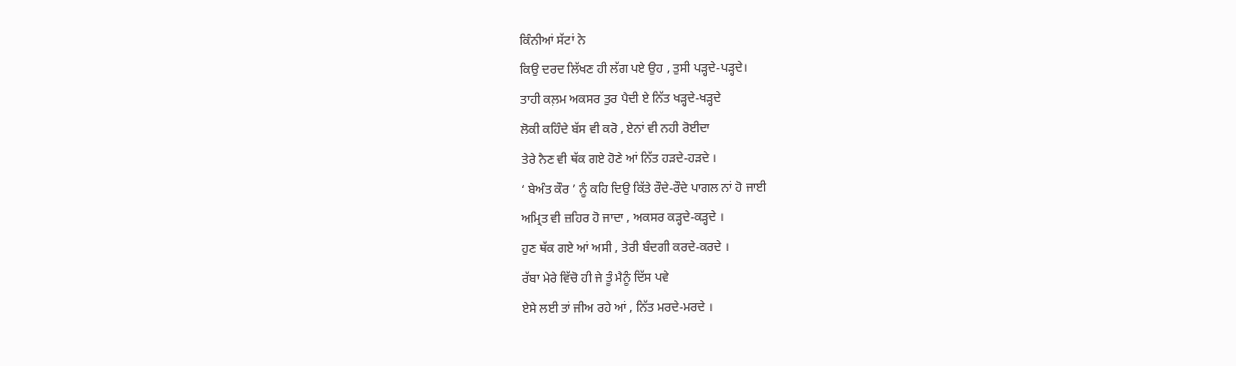ਕਿੰਨੀਆਂ ਸੱਟਾਂ ਨੇ
ਕਿਉ ਦਰਦ ਲਿੱਖਣ ਹੀ ਲੱਗ ਪਏ ਉਹ , ਤੁਸੀ ਪੜ੍ਹਦੇ-ਪੜ੍ਹਦੇ।
ਤਾਹੀ ਕਲ਼ਮ ਅਕਸਰ ਤੁਰ ਪੈਦੀ ਏ ਨਿੱਤ ਖੜ੍ਹਦੇ-ਖੜ੍ਹਦੇ
ਲੋਕੀ ਕਹਿੰਦੇ ਬੱਸ ਵੀ ਕਰੋ , ਏਨਾਂ ਵੀ ਨਹੀ ਰੋਈਦਾ
ਤੇਰੇ ਨੈਣ ਵੀ ਥੱਕ ਗਏ ਹੋਣੇ ਆਂ ਨਿੱਤ ਹੜਦੇ-ਹੜਦੇ ।
‘ ਬੇਅੰਤ ਕੌਰ ’ ਨੂੰ ਕਹਿ ਦਿਉ ਕਿੱਤੇ ਰੌਦੇ-ਰੌਦੇ ਪਾਗਲ ਨਾਂ ਹੋ ਜਾਈ
ਅਮ੍ਰਿਤ ਵੀ ਜ਼ਹਿਰ ਹੋ ਜਾਦਾ , ਅਕਸਰ ਕੜ੍ਹਦੇ-ਕੜ੍ਹਦੇ ।
ਹੁਣ ਥੱਕ ਗਏ ਆਂ ਅਸੀ , ਤੇਰੀ ਬੰਦਗੀ ਕਰਦੇ-ਕਰਦੇ ।
ਰੱਬਾ ਮੇਰੇ ਵਿੱਚੋ ਹੀ ਜੇ ਤੂੰ ਮੈਨੂੰ ਦਿੱਸ ਪਵੇ
ਏਸੇ ਲਈ ਤਾਂ ਜੀਅ ਰਹੇ ਆਂ , ਨਿੱਤ ਮਰਦੇ-ਮਰਦੇ ।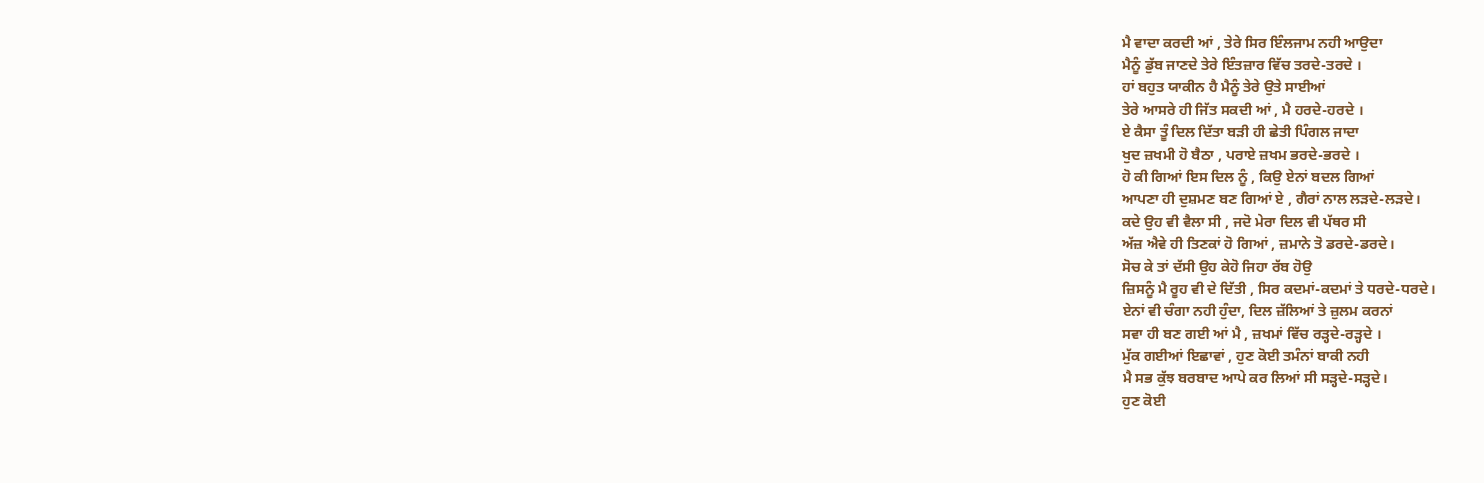ਮੈ ਵਾਦਾ ਕਰਦੀ ਆਂ , ਤੇਰੇ ਸਿਰ ਇੰਲਜਾਮ ਨਹੀ ਆਉਦਾ
ਮੈਨੂੰ ਡੁੱਬ ਜਾਣਦੇ ਤੇਰੇ ਇੰਤਜ਼ਾਰ ਵਿੱਚ ਤਰਦੇ-ਤਰਦੇ ।
ਹਾਂ ਬਹੁਤ ਯਾਕੀਨ ਹੈ ਮੈਨੂੰ ਤੇਰੇ ਉਤੇ ਸਾਈਆਂ
ਤੇਰੇ ਆਸਰੇ ਹੀ ਜਿੱਤ ਸਕਦੀ ਆਂ , ਮੈ ਹਰਦੇ-ਹਰਦੇ ।
ਏ ਕੈਸਾ ਤੂੰ ਦਿਲ ਦਿੱਤਾ ਬੜੀ ਹੀ ਛੇਤੀ ਪਿੰਗਲ ਜਾਦਾ
ਖੁਦ ਜ਼ਖਮੀ ਹੋ ਬੈਠਾ , ਪਰਾਏ ਜ਼ਖਮ ਭਰਦੇ-ਭਰਦੇ ।
ਹੋ ਕੀ ਗਿਆਂ ਇਸ ਦਿਲ ਨੂੰ , ਕਿਉ ਏਨਾਂ ਬਦਲ ਗਿਆਂ
ਆਪਣਾ ਹੀ ਦੁਸ਼ਮਣ ਬਣ ਗਿਆਂ ਏ , ਗੈਰਾਂ ਨਾਲ ਲੜਦੇ-ਲੜਦੇ।
ਕਦੇ ਉਹ ਵੀ ਵੈਲਾ ਸੀ , ਜਦੋ ਮੇਰਾ ਦਿਲ ਵੀ ਪੱਥਰ ਸੀ
ਅੱਜ਼ ਐਵੇ ਹੀ ਤਿਣਕਾਂ ਹੋ ਗਿਆਂ , ਜ਼ਮਾਨੇ ਤੋ ਡਰਦੇ-ਡਰਦੇ।
ਸੋਚ ਕੇ ਤਾਂ ਦੱਸੀ ਉਹ ਕੇਹੋ ਜਿਹਾ ਰੱਬ ਹੋਉ
ਜ਼ਿਸਨੂੰ ਮੈ ਰੂਹ ਵੀ ਦੇ ਦਿੱਤੀ , ਸਿਰ ਕਦਮਾਂ-ਕਦਮਾਂ ਤੇ ਧਰਦੇ-ਧਰਦੇ।
ਏਨਾਂ ਵੀ ਚੰਗਾ ਨਹੀ ਹੁੰਦਾ, ਦਿਲ ਜ਼ੱਲਿਆਂ ਤੇ ਜ਼ੁਲਮ ਕਰਨਾਂ
ਸਵਾ ਹੀ ਬਣ ਗਈ ਆਂ ਮੈ , ਜ਼ਖਮਾਂ ਵਿੱਚ ਰੜ੍ਹਦੇ-ਰੜ੍ਹਦੇ ।
ਮੁੱਕ ਗਈਆਂ ਇਛਾਵਾਂ , ਹੁਣ ਕੋਈ ਤਮੰਨਾਂ ਬਾਕੀ ਨਹੀ
ਮੈ ਸਭ ਕੁੱਝ ਬਰਬਾਦ ਆਪੇ ਕਰ ਲਿਆਂ ਸੀ ਸੜ੍ਹਦੇ-ਸੜ੍ਹਦੇ।
ਹੁਣ ਕੋਈ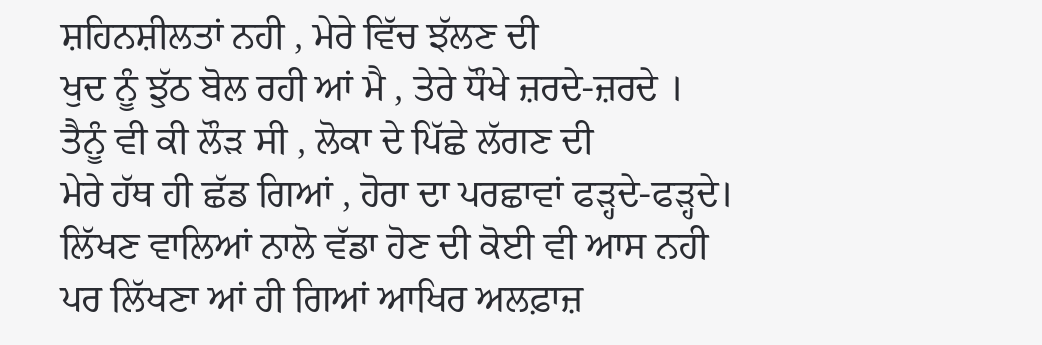ਸ਼ਹਿਨਸ਼ੀਲਤਾਂ ਨਹੀ , ਮੇਰੇ ਵਿੱਚ ਝੱਲਣ ਦੀ
ਖੁਦ ਨੂੰ ਝੁੱਠ ਬੋਲ ਰਹੀ ਆਂ ਮੈ , ਤੇਰੇ ਧੌਖੇ ਜ਼ਰਦੇ-ਜ਼ਰਦੇ ।
ਤੈਨੂੰ ਵੀ ਕੀ ਲੌੜ ਸੀ , ਲੋਕਾ ਦੇ ਪਿੱਛੇ ਲੱਗਣ ਦੀ
ਮੇਰੇ ਹੱਥ ਹੀ ਛੱਡ ਗਿਆਂ , ਹੋਰਾ ਦਾ ਪਰਛਾਵਾਂ ਫੜ੍ਹਦੇ-ਫੜ੍ਹਦੇ।
ਲਿੱਖਣ ਵਾਲਿਆਂ ਨਾਲੋ ਵੱਡਾ ਹੋਣ ਦੀ ਕੋਈ ਵੀ ਆਸ ਨਹੀ
ਪਰ ਲਿੱਖਣਾ ਆਂ ਹੀ ਗਿਆਂ ਆਖਿਰ ਅਲਫ਼ਾਜ਼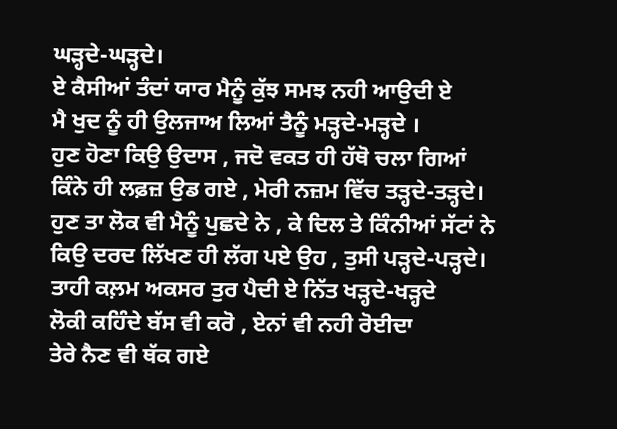ਘੜ੍ਹਦੇ-ਘੜ੍ਹਦੇ।
ਏ ਕੈਸੀਆਂ ਤੰਦਾਂ ਯਾਰ ਮੈਨੂੰ ਕੁੱਝ ਸਮਝ ਨਹੀ ਆਉਦੀ ਏ
ਮੈ ਖੁਦ ਨੂੰ ਹੀ ਉਲਜਾਅ ਲਿਆਂ ਤੈਨੂੰ ਮੜ੍ਹਦੇ-ਮੜ੍ਹਦੇ ।
ਹੁਣ ਹੋਣਾ ਕਿਉ ਉਦਾਸ , ਜਦੋ ਵਕਤ ਹੀ ਹੱਥੋ ਚਲਾ ਗਿਆਂ
ਕਿੰਨੇ ਹੀ ਲਫ਼ਜ਼ ਉਡ ਗਏ , ਮੇਰੀ ਨਜ਼ਮ ਵਿੱਚ ਤੜ੍ਹਦੇ-ਤੜ੍ਹਦੇ।
ਹੁਣ ਤਾ ਲੋਕ ਵੀ ਮੈਨੂੰ ਪੁਛਦੇ ਨੇ , ਕੇ ਦਿਲ ਤੇ ਕਿੰਨੀਆਂ ਸੱਟਾਂ ਨੇ
ਕਿਉ ਦਰਦ ਲਿੱਖਣ ਹੀ ਲੱਗ ਪਏ ਉਹ , ਤੁਸੀ ਪੜ੍ਹਦੇ-ਪੜ੍ਹਦੇ।
ਤਾਹੀ ਕਲ਼ਮ ਅਕਸਰ ਤੁਰ ਪੈਦੀ ਏ ਨਿੱਤ ਖੜ੍ਹਦੇ-ਖੜ੍ਹਦੇ
ਲੋਕੀ ਕਹਿੰਦੇ ਬੱਸ ਵੀ ਕਰੋ , ਏਨਾਂ ਵੀ ਨਹੀ ਰੋਈਦਾ
ਤੇਰੇ ਨੈਣ ਵੀ ਥੱਕ ਗਏ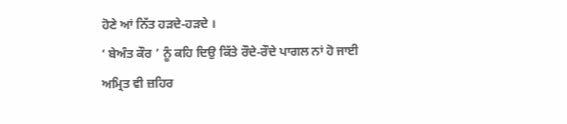ਹੋਣੇ ਆਂ ਨਿੱਤ ਹੜਦੇ-ਹੜਦੇ ।
‘ ਬੇਅੰਤ ਕੌਰ ’ ਨੂੰ ਕਹਿ ਦਿਉ ਕਿੱਤੇ ਰੌਦੇ-ਰੌਦੇ ਪਾਗਲ ਨਾਂ ਹੋ ਜਾਈ
ਅਮ੍ਰਿਤ ਵੀ ਜ਼ਹਿਰ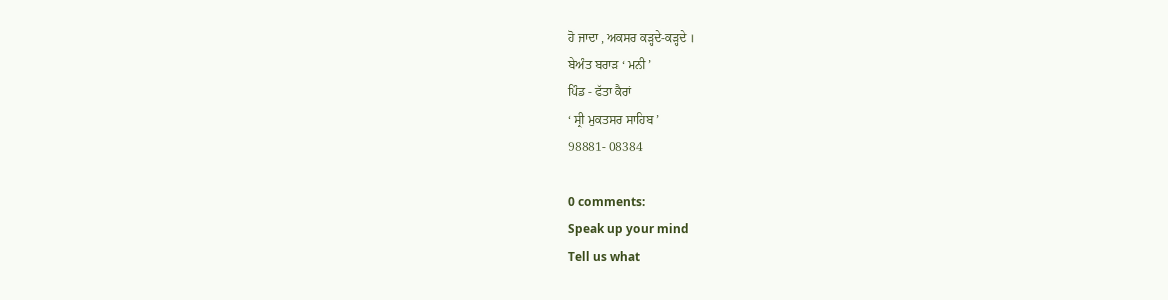ਹੋ ਜਾਦਾ , ਅਕਸਰ ਕੜ੍ਹਦੇ-ਕੜ੍ਹਦੇ ।
ਬੇਅੰਤ ਬਰਾੜ ‘ ਮਨੀ ’
ਪਿੰਡ - ਫੱਤਾ ਕੈਰਾਂ
‘ ਸ੍ਰੀ ਮੁਕਤਸਰ ਸਾਹਿਬ ’
98881- 08384

0 comments:
Speak up your mind
Tell us what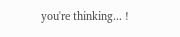you're thinking... !